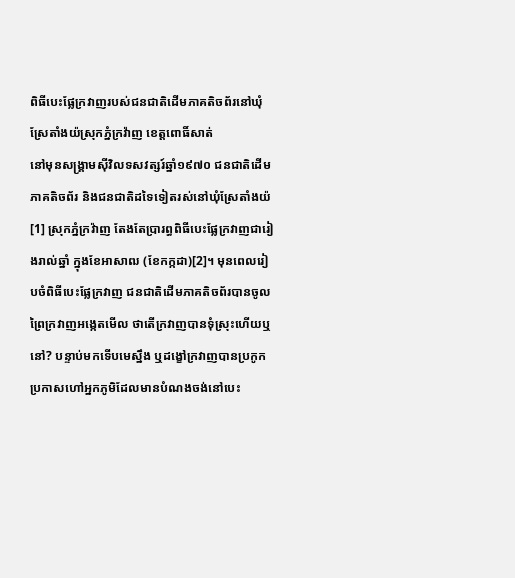ពិធីបេះផ្លែក្រវាញរបស់ជនជាតិដើមភាគតិចព័រនៅឃុំស្រែតាំងយ៉ស្រុកភ្នំក្រវ៉ាញ ខេត្តពោធិ៍សាត់
នៅមុនសង្រ្គាមស៊ីវិលទសវត្សរ៍ឆ្នាំ១៩៧០ ជនជាតិដើមភាគតិចព័រ និងជនជាតិដទៃទៀតរស់នៅឃុំស្រែតាំងយ៉[1] ស្រុកភ្នំក្រវ៉ាញ តែងតែប្រារព្ធពិធីបេះផ្លែក្រវាញជារៀងរាល់ឆ្នាំ ក្នុងខែអាសាឍ (ខែកក្កដា)[2]។ មុនពេលរៀបចំពិធីបេះផ្លែក្រវាញ ជនជាតិដើមភាគតិចព័របានចូលព្រៃក្រវាញអង្កេតមើល ថាតើក្រវាញបានទុំស្រុះហើយឬនៅ? បន្ទាប់មកទើបមេស្នឹង ឬដង្ខៅក្រវាញបានប្រកូកប្រកាសហៅអ្នកភូមិដែលមានបំណងចង់នៅបេះ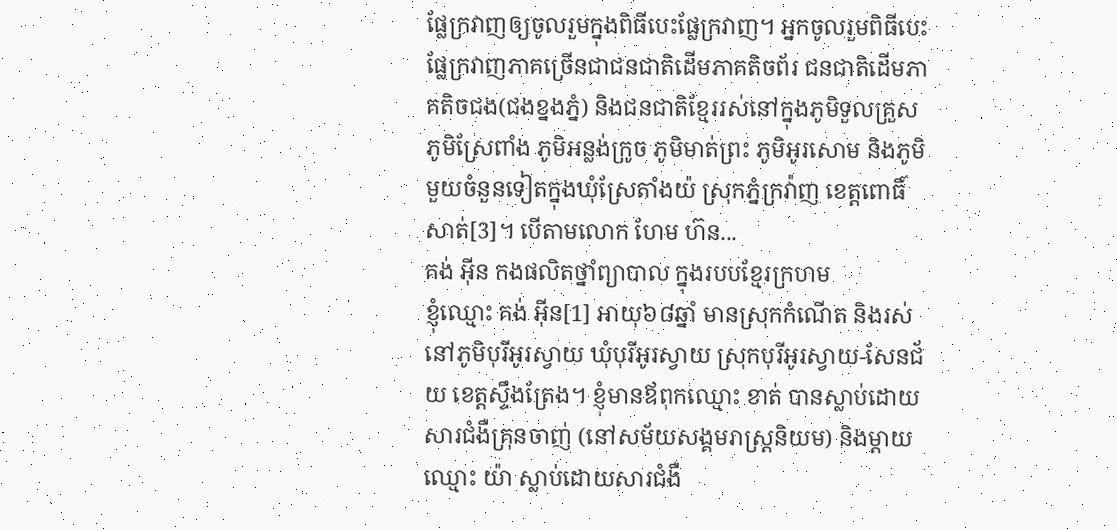ផ្លែក្រវាញឲ្យចូលរួមក្នុងពិធីបេះផ្លែក្រវាញ។ អ្នកចូលរួមពិធីបេះផ្លែក្រវាញភាគច្រើនជាជនជាតិដើមភាគតិចព័រ ជនជាតិដើមភាគតិចជង(ជងខ្នងភ្នំ) និងជនជាតិខ្មែររស់នៅក្នុងភូមិទួលគ្រួស ភូមិស្រែពាំង ភូមិអន្លង់ក្រូច ភូមិមាត់ព្រះ ភូមិអូរសោម និងភូមិមួយចំនួនទៀតក្នុងឃុំស្រែតាំងយ៉ ស្រុកភ្នំក្រវ៉ាញ ខេត្តពោធិ៍សាត់[3]។ បើតាមលោក ហែម ហ៊ន...
គង់ អ៊ីន កងផលិតថ្នាំព្យាបាល ក្នុងរបបខ្មែរក្រហម
ខ្ញុំឈ្មោះ គង់ អ៊ីន[1] អាយុ៦៨ឆ្នាំ មានស្រុកកំណើត និងរស់នៅភូមិបុរីអូរស្វាយ ឃុំបុរីអូរស្វាយ ស្រុកបុរីអូរស្វាយ-សែនជ័យ ខេត្តស្ទឹងត្រែង។ ខ្ញុំមានឪពុកឈ្មោះ ខាត់ បានស្លាប់ដោយសារជំងឺគ្រុនចាញ់ (នៅសម័យសង្គមរាស្រ្តនិយម) និងម្ដាយឈ្មោះ យ៉ា ស្លាប់ដោយសារជំងឺ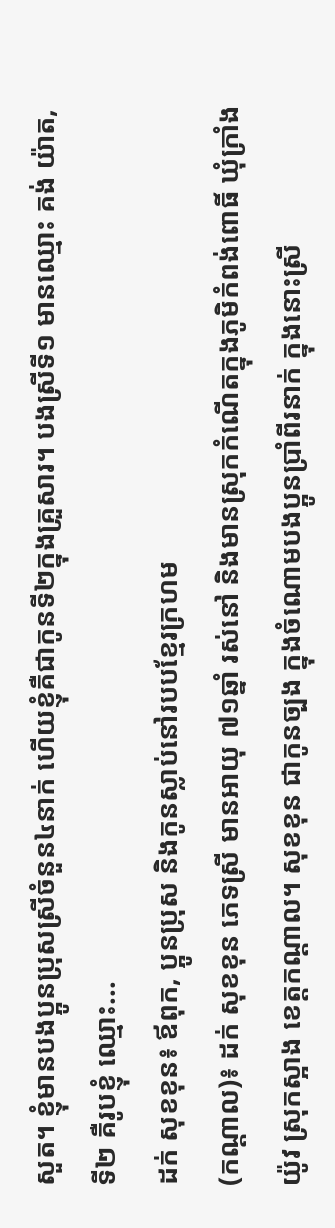សួត។ ខ្ញុំមានបងប្អូនប្រុសស្រីចំនួន៤នាក់ ហើយខ្ញុំគឺជាកូនទី២ក្នុងគ្រួសារ។ បងស្រីទី១ មានឈ្មោះ គង់ យ៉ាត, ទី២ គឺរូបខ្ញុំ ឈ្មោះ...
ដក់ សុខខុន៖ ឪពុក, ប្អូនប្រុស និងកូនស្លាប់នៅរបបខ្មែរក្រហម
(កណ្ដាល)៖ ដក់ សុខខុន ភេទស្រី មានអាយុ ៧១ឆ្នាំ រស់នៅ និងមានស្រុកកំណើតក្នុងភូមិកំពង់ពោធិ៍ ឃុំក្រាំងយ៉ូវ ស្រុកស្អាង ខេត្តកណ្ដាល។ សុខខុន ជាកូនច្បង ក្នុងចំណោមបងប្អូនប្រាំពីរនាក់ ក្នុងនោះស្រី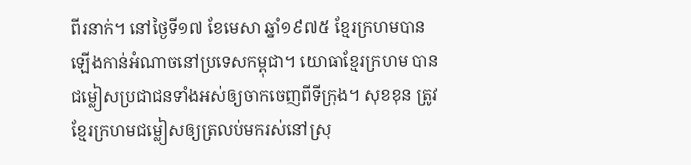ពីរនាក់។ នៅថ្ងៃទី១៧ ខែមេសា ឆ្នាំ១៩៧៥ ខ្មែរក្រហមបានឡើងកាន់អំណាចនៅប្រទេសកម្ពុជា។ យោធាខ្មែរក្រហម បានជម្លៀសប្រជាជនទាំងអស់ឲ្យចាកចេញពីទីក្រុង។ សុខខុន ត្រូវខ្មែរក្រហមជម្លៀសឲ្យត្រលប់មករស់នៅស្រុ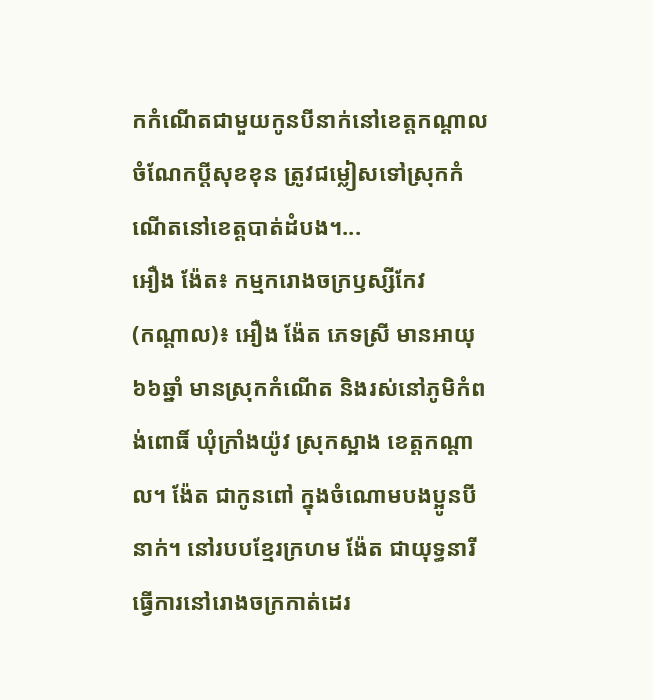កកំណើតជាមួយកូនបីនាក់នៅខេត្តកណ្ដាល ចំណែកប្តីសុខខុន ត្រូវជម្លៀសទៅស្រុកកំណើតនៅខេត្តបាត់ដំបង។...
អឿង ង៉ែត៖ កម្មករោងចក្រឫស្សីកែវ
(កណ្ដាល)៖ អឿង ង៉ែត ភេទស្រី មានអាយុ ៦៦ឆ្នាំ មានស្រុកកំណើត និងរស់នៅភូមិកំពង់ពោធិ៍ ឃុំក្រាំងយ៉ូវ ស្រុកស្អាង ខេត្តកណ្ដាល។ ង៉ែត ជាកូនពៅ ក្នុងចំណោមបងប្អូនបីនាក់។ នៅរបបខ្មែរក្រហម ង៉ែត ជាយុទ្ធនារី ធ្វើការនៅរោងចក្រកាត់ដេរ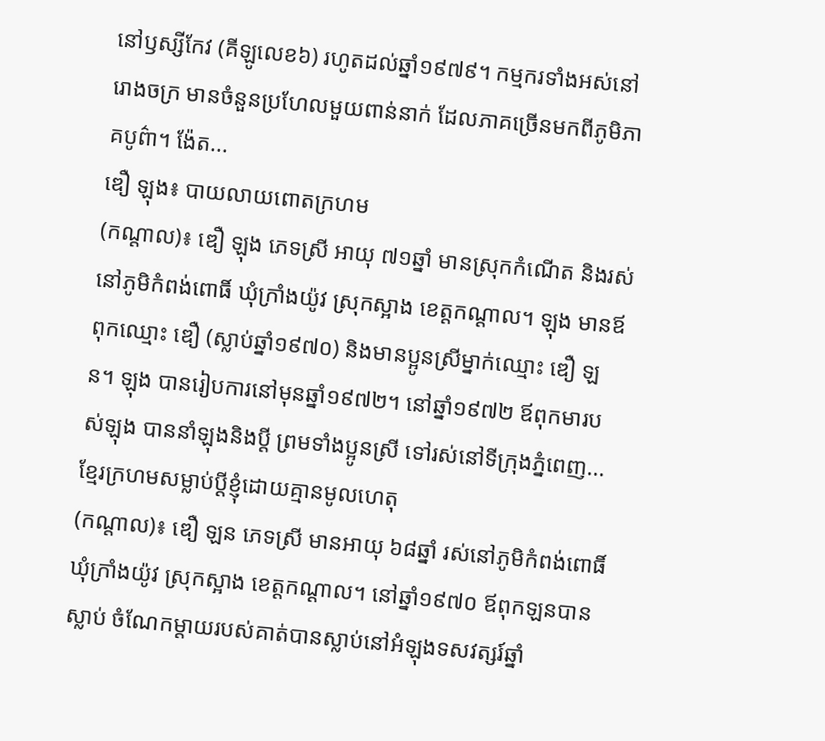នៅឫស្សីកែវ (គីឡូលេខ៦) រហូតដល់ឆ្នាំ១៩៧៩។ កម្មករទាំងអស់នៅរោងចក្រ មានចំនួនប្រហែលមួយពាន់នាក់ ដែលភាគច្រើនមកពីភូមិភាគបូព៌ា។ ង៉ែត...
ឌឿ ឡុង៖ បាយលាយពោតក្រហម
(កណ្ដាល)៖ ឌឿ ឡុង ភេទស្រី អាយុ ៧១ឆ្នាំ មានស្រុកកំណើត និងរស់នៅភូមិកំពង់ពោធិ៍ ឃុំក្រាំងយ៉ូវ ស្រុកស្អាង ខេត្តកណ្ដាល។ ឡុង មានឪពុកឈ្មោះ ឌឿ (ស្លាប់ឆ្នាំ១៩៧០) និងមានប្អូនស្រីម្នាក់ឈ្មោះ ឌឿ ឡន។ ឡុង បានរៀបការនៅមុនឆ្នាំ១៩៧២។ នៅឆ្នាំ១៩៧២ ឪពុកមារបស់ឡុង បាននាំឡុងនិងប្តី ព្រមទាំងប្អូនស្រី ទៅរស់នៅទីក្រុងភ្នំពេញ...
ខ្មែរក្រហមសម្លាប់ប្តីខ្ញុំដោយគ្មានមូលហេតុ
(កណ្ដាល)៖ ឌឿ ឡន ភេទស្រី មានអាយុ ៦៨ឆ្នាំ រស់នៅភូមិកំពង់ពោធិ៍ ឃុំក្រាំងយ៉ូវ ស្រុកស្អាង ខេត្តកណ្ដាល។ នៅឆ្នាំ១៩៧០ ឪពុកឡនបានស្លាប់ ចំណែកម្ដាយរបស់គាត់បានស្លាប់នៅអំឡុងទសវត្សរ៍ឆ្នាំ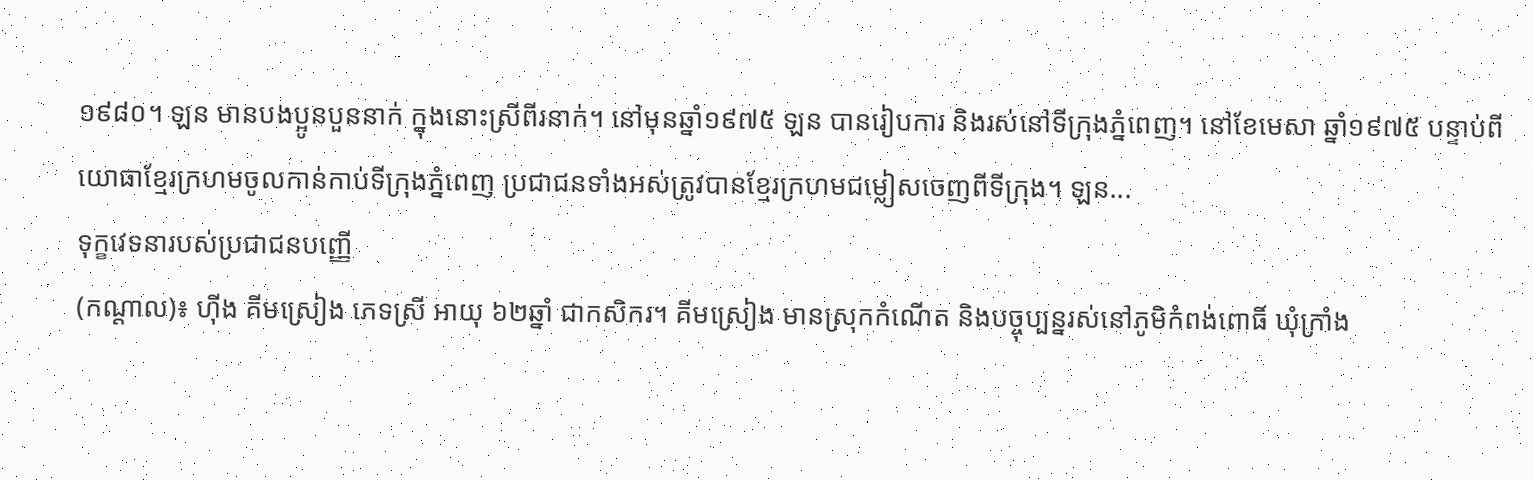១៩៨០។ ឡន មានបងប្អូនបួននាក់ ក្នុងនោះស្រីពីរនាក់។ នៅមុនឆ្នាំ១៩៧៥ ឡន បានរៀបការ និងរស់នៅទីក្រុងភ្នំពេញ។ នៅខែមេសា ឆ្នាំ១៩៧៥ បន្ទាប់ពីយោធាខ្មែរក្រហមចូលកាន់កាប់ទីក្រុងភ្នំពេញ ប្រជាជនទាំងអស់ត្រូវបានខ្មែរក្រហមជម្លៀសចេញពីទីក្រុង។ ឡន...
ទុក្ខវេទនារបស់ប្រជាជនបញ្ញើ
(កណ្ដាល)៖ ហ៊ីង គីមស្រៀង ភេទស្រី អាយុ ៦២ឆ្នាំ ជាកសិករ។ គីមស្រៀង មានស្រុកកំណើត និងបច្ចុប្បន្នរស់នៅភូមិកំពង់ពោធិ៍ ឃុំក្រាំង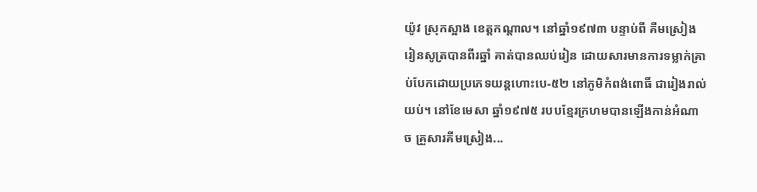យ៉ូវ ស្រុកស្អាង ខេត្តកណ្ដាល។ នៅឆ្នាំ១៩៧៣ បន្ទាប់ពី គីមស្រៀង រៀនសូត្របានពីរឆ្នាំ គាត់បានឈប់រៀន ដោយសារមានការទម្លាក់គ្រាប់បែកដោយប្រភេទយន្តហោះបេ-៥២ នៅភូមិកំពង់ពោធិ៍ ជារៀងរាល់យប់។ នៅខែមេសា ឆ្នាំ១៩៧៥ របបខ្មែរក្រហមបានឡើងកាន់អំណាច គ្រួសារគីមស្រៀង...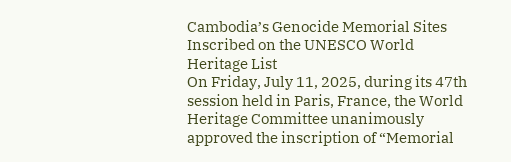Cambodia’s Genocide Memorial Sites Inscribed on the UNESCO World Heritage List
On Friday, July 11, 2025, during its 47th session held in Paris, France, the World Heritage Committee unanimously approved the inscription of “Memorial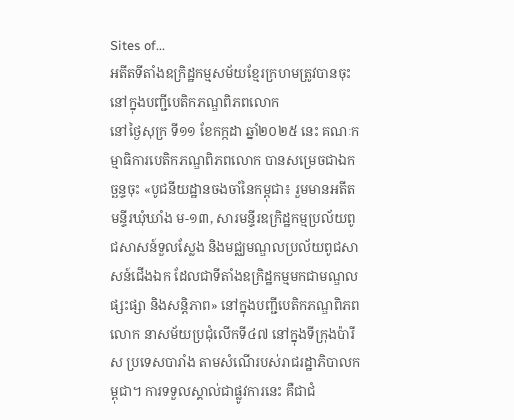Sites of...
អតីតទីតាំងឧក្រិដ្ឋកម្មសម័យខ្មែរក្រហមត្រូវបានចុះនៅក្នុងបញ្ជីបេតិកភណ្ឌពិភពលោក
នៅថ្ងៃសុក្រ ទី១១ ខែកក្កដា ឆ្នាំ២០២៥ នេះ គណៈកម្មាធិការបេតិកភណ្ឌពិភពលោក បានសម្រេចជាឯកច្ឆន្ទចុះ «បូជនីយដ្ឋានចងចាំនៃកម្ពុជា៖ រួមមានអតីតមន្ទីរឃុំឃាំង ម-១៣, សារមន្ទីរឧក្រិដ្ឋកម្មប្រល័យពូជសាសន៍ទួលស្លែង និងមជ្ឈមណ្ឌលប្រល័យពូជសាសន៍ជើងឯក ដែលជាទីតាំងឧក្រិដ្ឋកម្មមកជាមណ្ឌលផ្សះផ្សា និងសន្តិភាព» នៅក្នុងបញ្ជីបេតិកភណ្ឌពិភពលោក នាសម័យប្រជុំលើកទី៤៧ នៅក្នុងទីក្រុងប៉ារីស ប្រទេសបារាំង តាមសំណើរបស់រាជរដ្ឋាភិបាលកម្ពុជា។ ការទទួលស្គាល់ជាផ្លូវការនេះ គឺជាជំ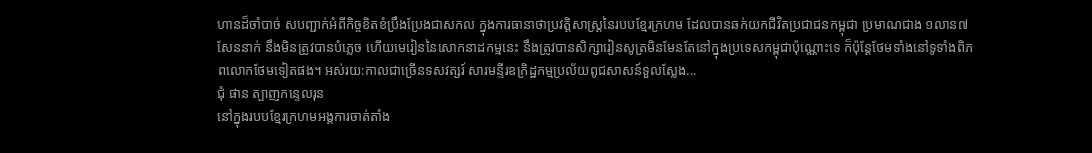ហានដ៏ចាំបាច់ សបញ្ជាក់អំពីកិច្ចខិតខំប្រឹងប្រែងជាសកល ក្នុងការធានាថាប្រវត្តិសាស្ត្រនៃរបបខ្មែរក្រហម ដែលបានឆក់យកជីវិតប្រជាជនកម្ពុជា ប្រមាណជាង ១លាន៧សែននាក់ នឹងមិនត្រូវបានបំភ្លេច ហើយមេរៀននៃសោកនាដកម្មនេះ នឹងត្រូវបានសិក្សារៀនសូត្រមិនមែនតែនៅក្នុងប្រទេសកម្ពុជាប៉ុណ្ណោះទេ ក៏ប៉ុន្តែថែមទាំងនៅទូទាំងពិភពលោកថែមទៀតផង។ អស់រយ:កាលជាច្រើនទសវត្សរ៍ សារមន្ទីរឧក្រិដ្ឋកម្មប្រល័យពូជសាសន៍ទួលស្លែង...
ជុំ ផាន ត្បាញកន្ទេលរុន
នៅក្នុងរបបខ្មែរក្រហមអង្គការចាត់តាំង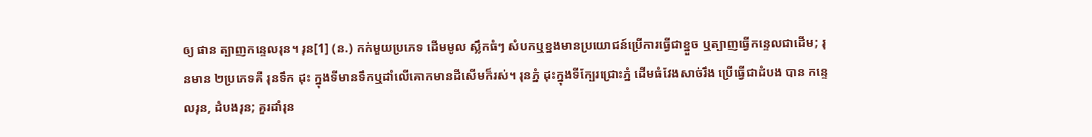ឲ្យ ផាន ត្បាញកន្ទេលរុន។ រុន[1] (ន.) កក់មួយប្រភេទ ដើមមូល ស្លឹកធំៗ សំបកឬខ្នងមានប្រយោជន៍ប្រើការធ្វើជាខ្នួច ឬត្បាញធ្វើកន្ទេលជាដើម; រុនមាន ២ប្រភេទគឺ រុនទឹក ដុះ ក្នុងទីមានទឹកឬដាំលើគោកមានដីសើមក៏រស់។ រុនភ្នំ ដុះក្នុងទីក្បែរជ្រោះភ្នំ ដើមធំវែងសាច់រឹង ប្រើធ្វើជាដំបង បាន កន្ទេលរុន, ដំបងរុន; គួរដាំរុន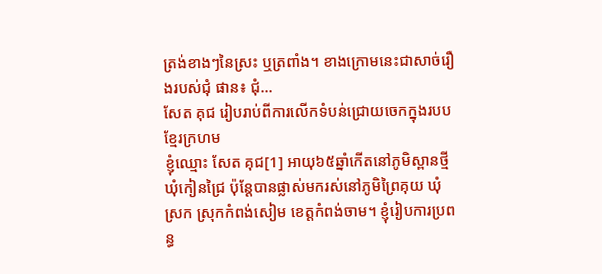ត្រង់ខាងៗនៃស្រះ ឬត្រពាំង។ ខាងក្រោមនេះជាសាច់រឿងរបស់ជុំ ផាន៖ ជុំ...
សែត គុជ រៀបរាប់ពីការលើកទំបន់ជ្រោយចេកក្នុងរបបខ្មែរក្រហម
ខ្ញុំឈ្មោះ សែត គុជ[1] អាយុ៦៥ឆ្នាំកើតនៅភូមិស្ពានថ្មី ឃុំកៀនជ្រៃ ប៉ុន្តែបានផ្លាស់មករស់នៅភូមិព្រៃគុយ ឃុំស្រក ស្រុកកំពង់សៀម ខេត្តកំពង់ចាម។ ខ្ញុំរៀបការប្រពន្ធ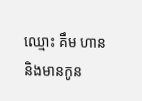ឈ្មោះ គឹម ហាន និងមានកូន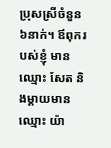ប្រុសស្រីចំនួន៦នាក់។ ឪពុករបស់ខ្ញុំ មានឈ្មោះ សែត និងម្ដាយមានឈ្មោះ យ៉ា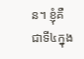ន។ ខ្ញុំគឺជាទី៤ក្នុង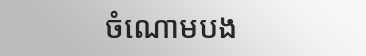ចំណោមបង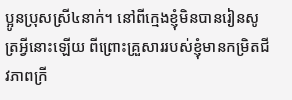ប្អូនប្រុសស្រី៤នាក់។ នៅពីក្មេងខ្ញុំមិនបានរៀនសូត្រអ្វីនោះឡើយ ពីព្រោះគ្រួសាររបស់ខ្ញុំមានកម្រិតជីវភាពក្រី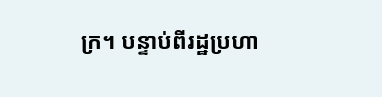ក្រ។ បន្ទាប់ពីរដ្ឋប្រហា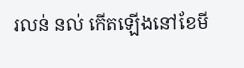រលន់ នល់ កើតឡើងនៅខែមី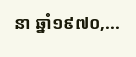នា ឆ្នាំ១៩៧០,...